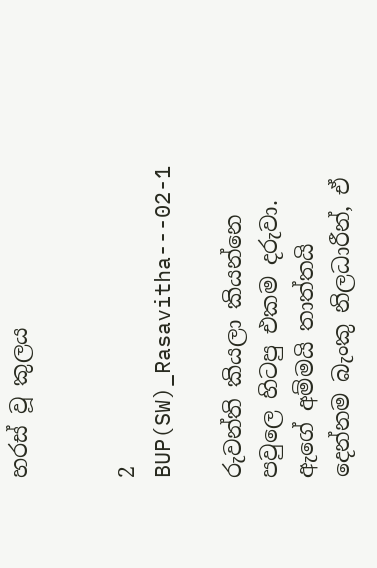හරස් වූ කුලය


2 BUP(SW)_Rasavitha---02-1

රුවන්ති කියලා කියන්නෙ පවුලෙ හිටපු එකම දරුවා. ඇගේ අම්මයි තාත්තයි දෙන්නම බැංකු නිලධාරීන්, ඒ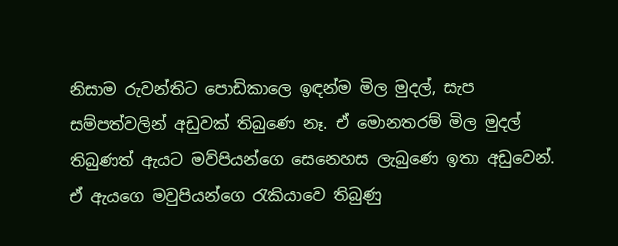නිසාම රුවන්තිට පොඩිකාලෙ ඉඳන්ම මිල මුදල්, සැප සම්පත්වලින් අඩුවක් තිබුණෙ නෑ. ඒ මොනතරම් මිල මුදල් තිබුණත් ඇයට මව්පියන්ගෙ සෙනෙහස ලැබුණෙ ඉතා අඩුවෙන්. ඒ ඇයගෙ මවුපියන්ගෙ රැකියාවෙ තිබුණු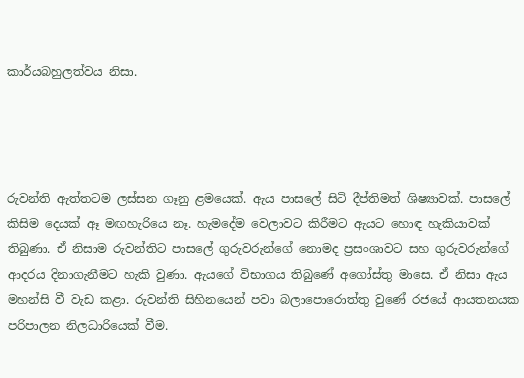කාර්යබහුලත්වය නිසා.




රුවන්ති ඇත්තටම ලස්සන ගෑනු ළමයෙක්. ඇය පාසලේ සිටි දීප්තිමත් ශිෂ්‍යාවක්. පාසලේ කිසිම දෙයක් ඈ මඟහැරියෙ නෑ. හැමදේම වෙලාවට කිරීමට ඇයට හොඳ හැකියාවක් තිබුණා. ඒ නිසාම රුවන්තිට පාසලේ ගුරුවරුන්ගේ නොමද ප්‍රසංශාවට සහ ගුරුවරුන්ගේ ආදරය දිනාගැනීමට හැකි වුණා. ඇයගේ විභාගය තිබුණේ අගෝස්තු මාසෙ. ඒ නිසා ඇය මහන්සි වී වැඩ කළා. රුවන්ති සිහිනයෙන් පවා බලාපොරොත්තු වුණේ රජයේ ආයතනයක පරිපාලන නිලධාරියෙක් වීම.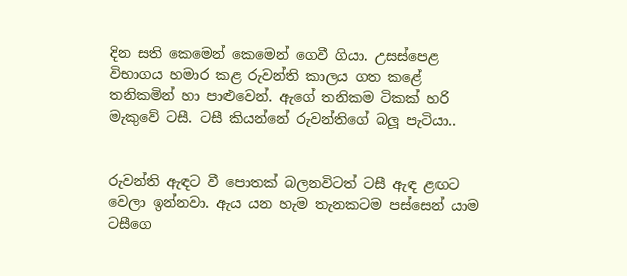දින සති කෙමෙන් කෙමෙන් ගෙවී ගියා. උසස්පෙළ විභාගය හමාර කළ රුවන්ති කාලය ගත කළේ තනිකමින් හා පාළුවෙන්. ඇගේ තනිකම ටිකක් හරි මැකුවේ ටසී. ටසී කියන්නේ රුවන්තිගේ බලූ පැටියා..


රුවන්ති ඇඳට වී පොතක් බලනවිටත් ටසී ඇඳ ළඟට වෙලා ඉන්නවා. ඇය යන හැම තැනකටම පස්සෙන් යාම ටසීගෙ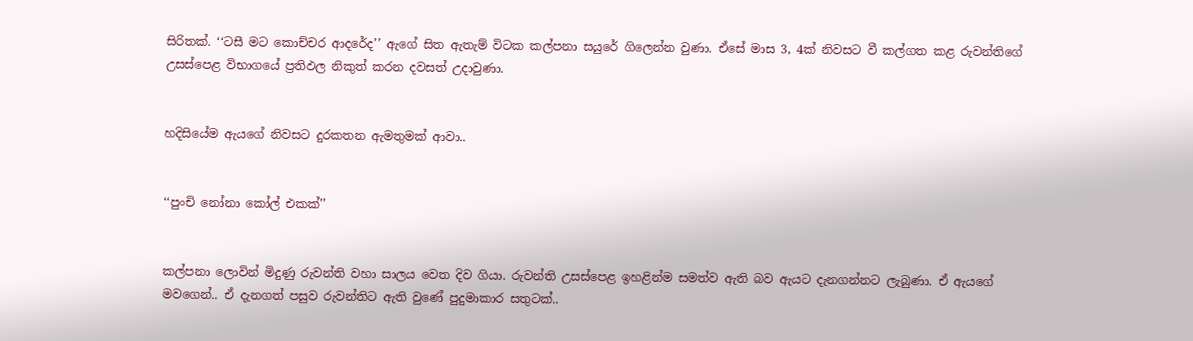සිරිතක්. ‘‘ටසී මට කොච්චර ආදරේද’’ ඇගේ සිත ඇතැම් විටක කල්පනා සයුරේ ගිලෙන්න වුණා. ඒසේ මාස 3, 4ක් නිවසට වී කල්ගත කළ රුවන්තිගේ උසස්පෙළ විභාගයේ ප්‍රතිඵල නිකුත් කරන දවසත් උදාවුණා.


හදිසියේම ඇයගේ නිවසට දුරකතන ඇමතුමක් ආවා..


‘‘පුංචි නෝනා කෝල් එකක්’’


කල්පනා ලොවින් මිදුණු රුවන්ති වහා සාලය වෙත දිව ගියා. රුවන්ති උසස්පෙළ ඉහළින්ම සමත්ව ඇති බව ඇයට දැනගන්නට ලැබුණා. ඒ ඇයගේ මවගෙන්.. ඒ දැනගත් පසුව රුවන්තිට ඇති වුණේ පුදුමාකාර සතුටක්..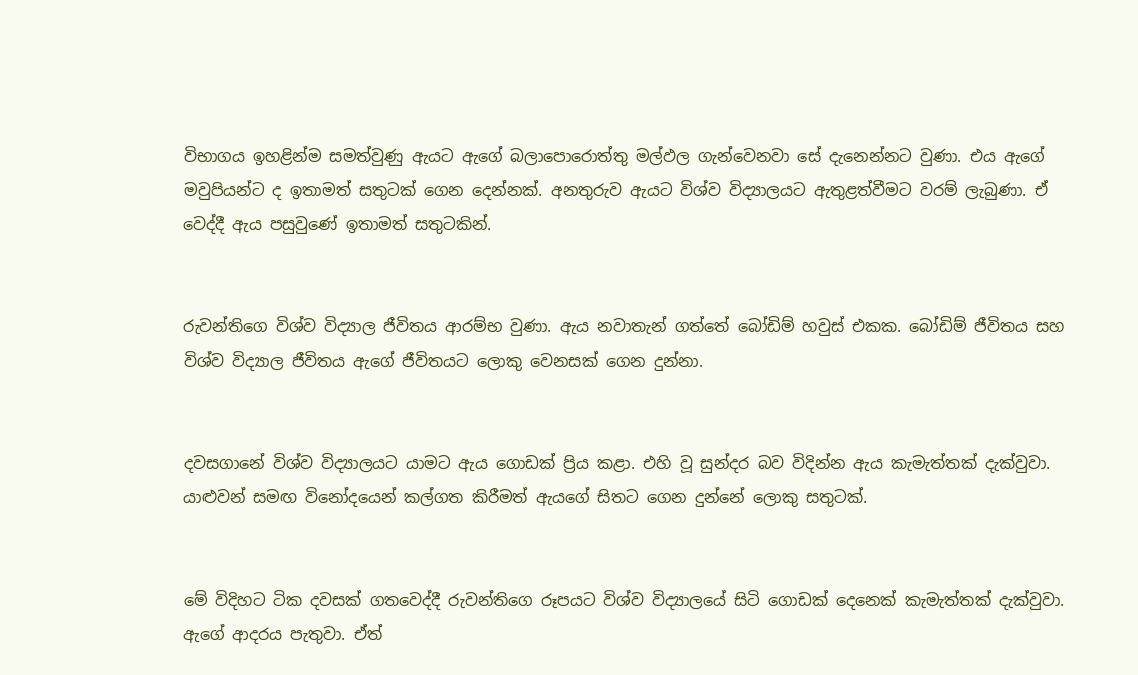විභාගය ඉහළින්ම සමත්වුණු ඇයට ඇගේ බලාපොරොත්තු මල්ඵල ගැන්වෙනවා සේ දැනෙන්නට වුණා. එය ඇගේ මවුපියන්ට ද ඉතාමත් සතුටක් ගෙන දෙන්නක්. අනතුරුව ඇයට විශ්ව විද්‍යාලයට ඇතුළත්වීමට වරම් ලැබුණා. ඒ වෙද්දී ඇය පසුවුණේ ඉතාමත් සතුටකින්.


රුවන්තිගෙ විශ්ව විද්‍යාල ජීවිතය ආරම්භ වුණා. ඇය නවාතැන් ගත්තේ බෝඩිම් හවුස් එකක. බෝඩිම් ජීවිතය සහ විශ්ව විද්‍යාල ජීවිතය ඇගේ ජීවිතයට ලොකු වෙනසක් ගෙන දුන්නා.


දවසගානේ විශ්ව විද්‍යාලයට යාමට ඇය ගොඩක් ප්‍රිය කළා. එහි වූ සුන්දර බව විදින්න ඇය කැමැත්තක් දැක්වුවා. යාළුවන් සමඟ විනෝදයෙන් කල්ගත කිරීමත් ඇයගේ සිතට ගෙන දුන්නේ ලොකු සතුටක්.


මේ විදිහට ටික දවසක් ගතවෙද්දී රුවන්තිගෙ රූපයට විශ්ව විද්‍යාලයේ සිටි ගොඩක් දෙනෙක් කැමැත්තක් දැක්වුවා. ඇගේ ආදරය පැතුවා. ඒත්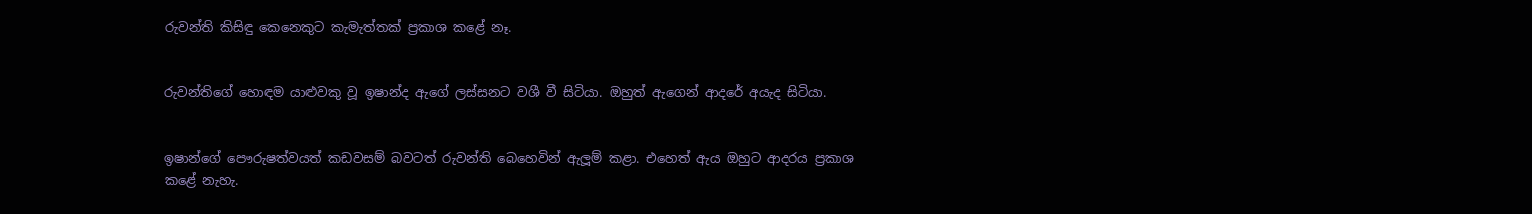රුවන්ති කිසිඳු කෙනෙකුට කැමැත්තක් ප්‍රකාශ කළේ නෑ.


රුවන්තිගේ හොඳම යාළුවකු වූ ඉෂාන්ද ඇගේ ලස්සනට වශී වී සිටියා. ඔහුත් ඇගෙන් ආදරේ අයැද සිටියා.


ඉෂාන්ගේ පෞරුෂත්වයත් කඩවසම් බවටත් රුවන්ති බෙහෙවින් ඇලූම් කළා. එහෙත් ඇය ඔහුට ආදරය ප්‍රකාශ කළේ නැහැ.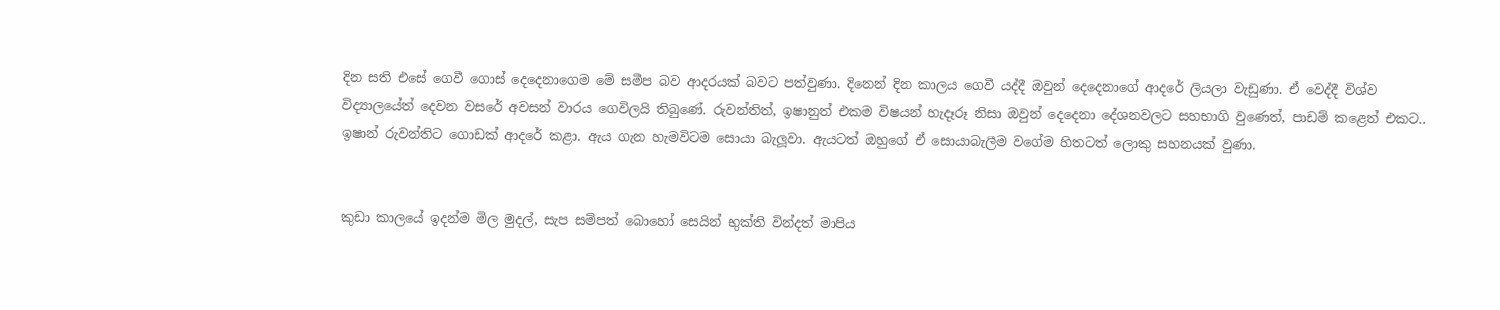දින සති එසේ ගෙවී ගොස් දෙදෙනාගෙම මේ සමීප බව ආදරයක් බවට පත්වුණා. දිනෙන් දින කාලය ගෙවී යද්දී ඔවුන් දෙදෙනාගේ ආදරේ ලියලා වැඩුණා. ඒ වෙද්දී විශ්ව විද්‍යාලයේත් දෙවන වසරේ අවසන් වාරය ගෙවිලයි තිබුණේ. රුවන්තිත්, ඉෂානුත් එකම විෂයන් හැදෑරූ නිසා ඔවුන් දෙදෙනා දේශනවලට සහභාගි වුණෙත්, පාඩම් කළෙත් එකට.. ඉෂාන් රුවන්තිට ගොඩක් ආදරේ කළා. ඇය ගැන හැමවිටම සොයා බැලූවා. ඇයටත් ඔහුගේ ඒ සොයාබැලීම වගේම හිතටත් ලොකු සහනයක් වුණා.


කුඩා කාලයේ ඉදන්ම මිල මුදල්, සැප සම්පත් බොහෝ සෙයින් භුක්ති වින්දත් මාපිය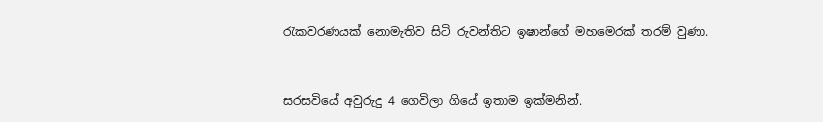රැකවරණයක් නොමැතිව සිටි රුවන්තිට ඉෂාන්ගේ මහමෙරක් තරම් වුණා.


සරසවියේ අවුරුදු 4 ගෙවිලා ගියේ ඉතාම ඉක්මනින්.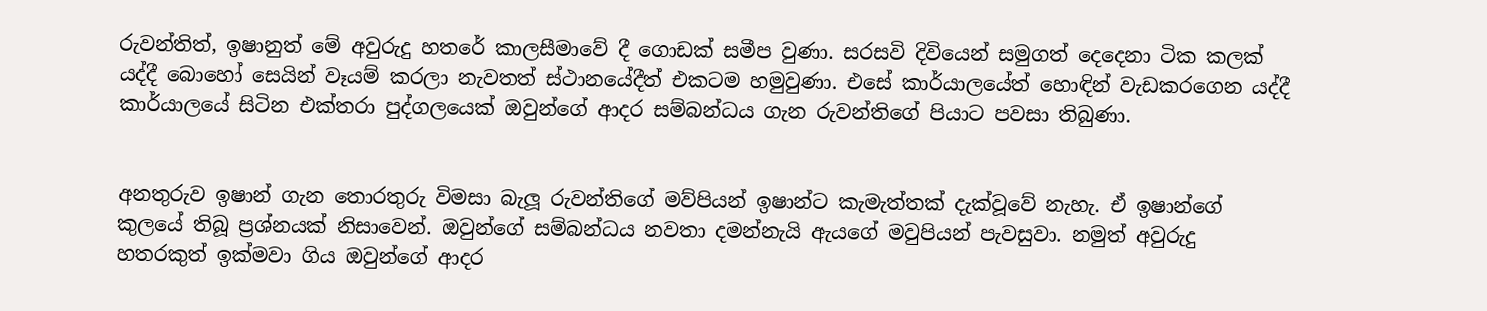රුවන්තිත්, ඉෂානුත් මේ අවුරුදු හතරේ කාලසීමාවේ දී ගොඩක් සමීප වුණා. සරසවි දිවියෙන් සමුගත් දෙදෙනා ටික කලක් යද්දී බොහෝ සෙයින් වෑයම් කරලා නැවතත් ස්ථානයේදීත් එකටම හමුවුණා. එසේ කාර්යාලයේත් හොඳින් වැඩකරගෙන යද්දී කාර්යාලයේ සිටින එක්තරා පුද්ගලයෙක් ඔවුන්ගේ ආදර සම්බන්ධය ගැන රුවන්තිගේ පියාට පවසා තිබුණා.


අනතුරුව ඉෂාන් ගැන තොරතුරු විමසා බැලූ රුවන්තිගේ මව්පියන් ඉෂාන්ට කැමැත්තක් දැක්වූවේ නැහැ. ඒ ඉෂාන්ගේ කුලයේ තිබූ ප්‍රශ්නයක් නිසාවෙන්. ඔවුන්ගේ සම්බන්ධය නවතා දමන්නැයි ඇයගේ මවුපියන් පැවසුවා. නමුත් අවුරුදු හතරකුත් ඉක්මවා ගිය ඔවුන්ගේ ආදර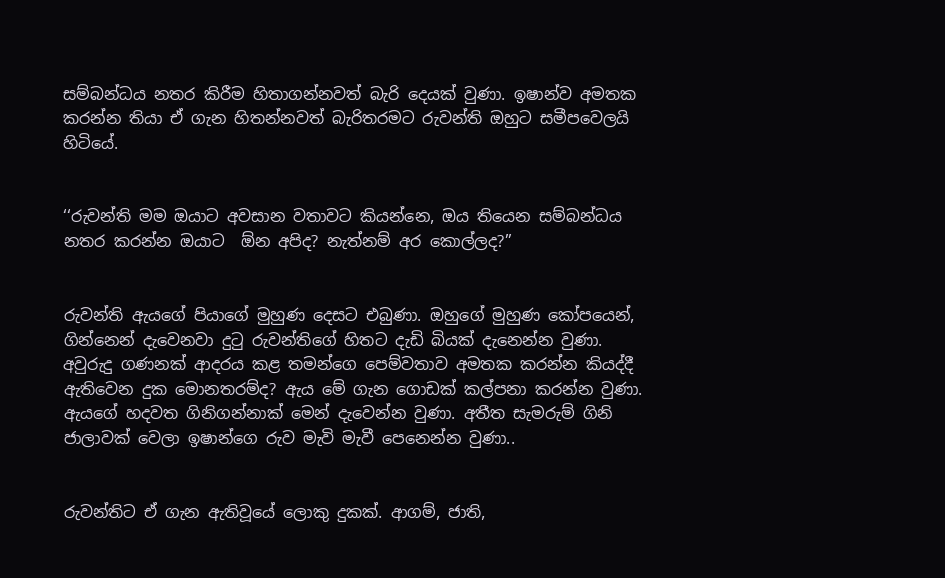සම්බන්ධය නතර කිරීම හිතාගන්නවත් බැරි දෙයක් වුණා. ඉෂාන්ව අමතක කරන්න තියා ඒ ගැන හිතන්නවත් බැරිතරමට රුවන්ති ඔහුට සමීපවෙලයි හිටියේ.


‘‘රුවන්ති මම ඔයාට අවසාන වතාවට කියන්නෙ, ඔය තියෙන සම්බන්ධය නතර කරන්න ඔයාට  ඕන අපිද? නැත්නම් අර කොල්ලද?’’


රුවන්ති ඇයගේ පියාගේ මුහුණ දෙසට එබුණා. ඔහුගේ මුහුණ කෝපයෙන්, ගින්නෙන් දැවෙනවා දුටු රුවන්තිගේ හිතට දැඩි බියක් දැනෙන්න වුණා.
අවුරුදු ගණනක් ආදරය කළ තමන්ගෙ පෙම්වතාව අමතක කරන්න කියද්දී ඇතිවෙන දුක මොනතරම්ද? ඇය මේ ගැන ගොඩක් කල්පනා කරන්න වුණා. ඇයගේ හදවත ගිනිගන්නාක් මෙන් දැවෙන්න වුණා. අතීත සැමරුම් ගිනි ජාලාවක් වෙලා ඉෂාන්ගෙ රුව මැවි මැවී පෙනෙන්න වුණා..


රුවන්තිට ඒ ගැන ඇතිවූයේ ලොකු දුකක්. ආගම්, ජාති,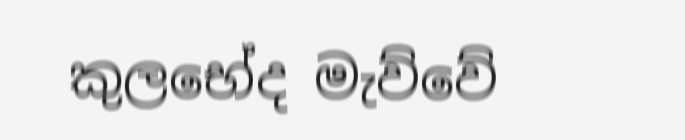කුලභේද මැව්වේ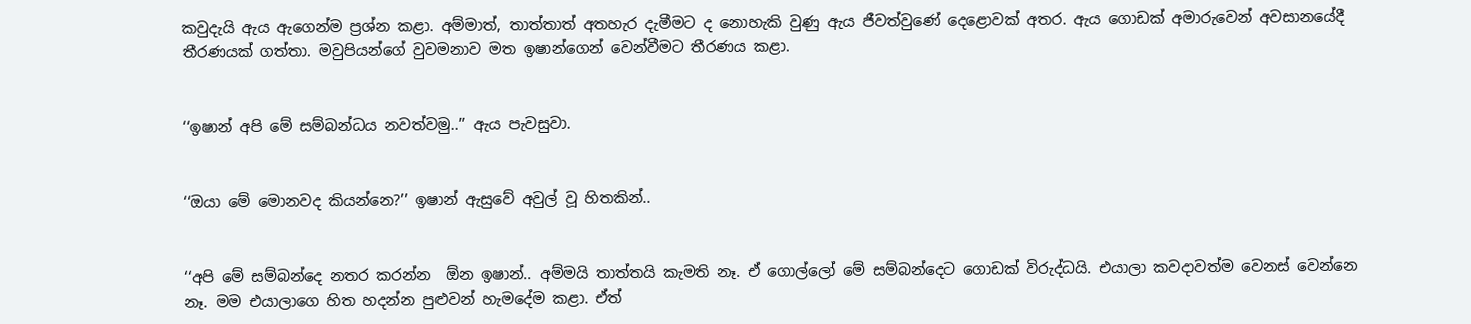කවුදැයි ඇය ඇගෙන්ම ප්‍රශ්න කළා. අම්මාත්, තාත්තාත් අතහැර දැමීමට ද නොහැකි වුණු ඇය ජීවත්වුණේ දෙළොවක් අතර. ඇය ගොඩක් අමාරුවෙන් අවසානයේදී තීරණයක් ගත්තා. මවුපියන්ගේ වුවමනාව මත ඉෂාන්ගෙන් වෙන්වීමට තීරණය කළා.


‘‘ඉෂාන් අපි මේ සම්බන්ධය නවත්වමු..’’ ඇය පැවසුවා.


‘‘ඔයා මේ මොනවද කියන්නෙ?’’ ඉෂාන් ඇසුවේ අවුල් වූ හිතකින්..


‘‘අපි මේ සම්බන්දෙ නතර කරන්න  ඕන ඉෂාන්.. අම්මයි තාත්තයි කැමති නෑ. ඒ ගොල්ලෝ මේ සම්බන්දෙට ගොඩක් විරුද්ධයි. එයාලා කවදාවත්ම වෙනස් වෙන්නෙ නෑ. මම එයාලාගෙ හිත හදන්න පුළුවන් හැමදේම කළා. ඒත්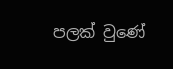පලක් වුණේ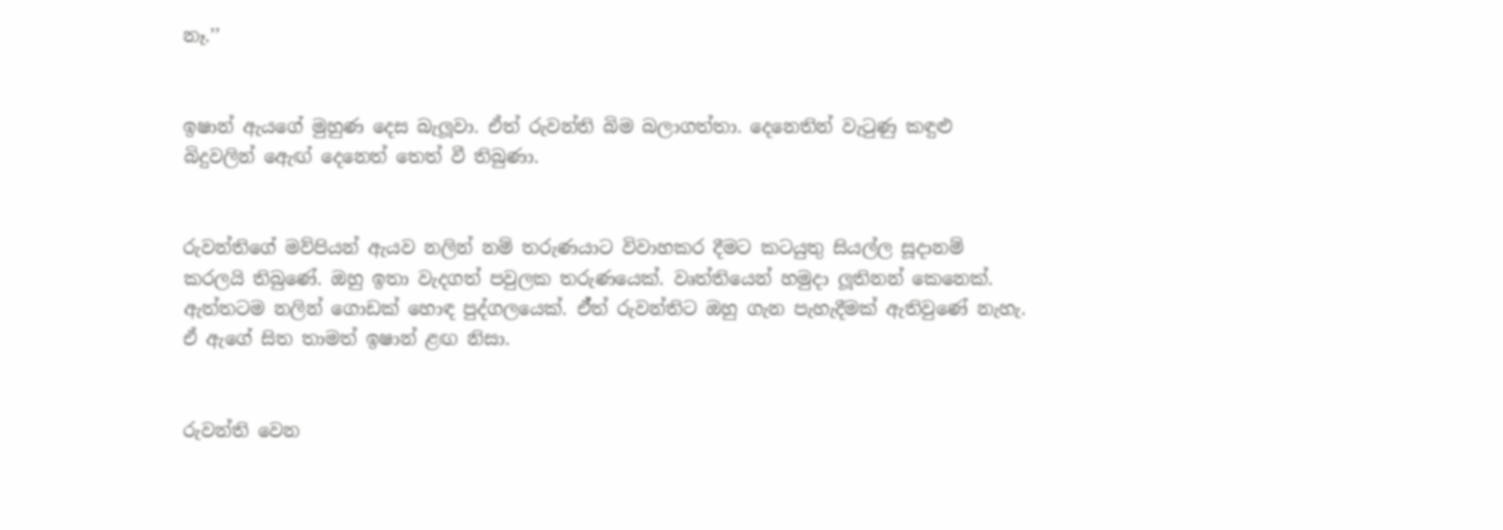නෑ.’’


ඉෂාන් ඇයගේ මුහුණ දෙස බැලූවා. ඒත් රුවන්ති බිම බලාගත්තා. දෙනෙතින් වැටුණු කඳුළු බිදුවලින් ඇෙඟ් දෙනෙත් තෙත් වී තිබුණා.


රුවන්තිගේ මව්පියන් ඇයව නලින් නම් තරුණයාට විවාහකර දීමට කටයුතු සියල්ල සූදානම් කරලයි තිබුණේ. ඔහු ඉතා වැදගත් පවුලක තරුණයෙක්. වෘත්තියෙන් හමුදා ලූතිනන් කෙනෙක්. ඇත්තටම නලින් ගොඩක් හොඳ පුද්ගලයෙක්. ඒ්ත් රුවන්තිට ඔහු ගැන පැහැදීමක් ඇතිවුණේ නැහැ. ඒ ඇගේ සිත තාමත් ඉෂාන් ළඟ නිසා.


රුවන්ති වෙන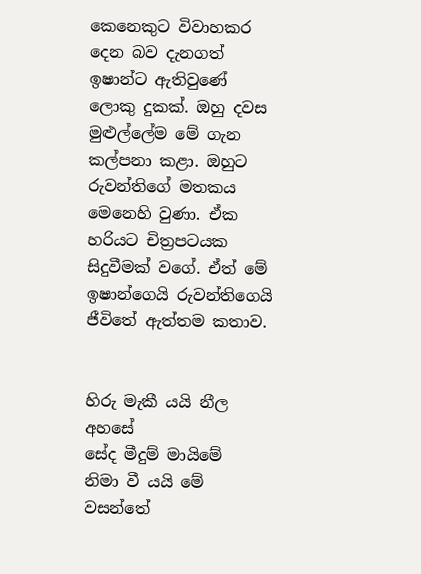කෙනෙකුට විවාහකර දෙන බව දැනගත් ඉෂාන්ට ඇතිවුණේ ලොකු දුකක්. ඔහු දවස මුළුල්ලේම මේ ගැන කල්පනා කළා. ඔහුට රුවන්තිගේ මතකය මෙනෙහි වුණා. ඒක හරියට චිත්‍රපටයක සිදුවීමක් වගේ. ඒත් මේ ඉෂාන්ගෙයි රුවන්තිගෙයි ජීවිතේ ඇත්තම කතාව.


හිරු මැකී යයි නීල අහසේ
සේද මීදුම් මායිමේ
නිමා වී යයි මේ වසන්තේ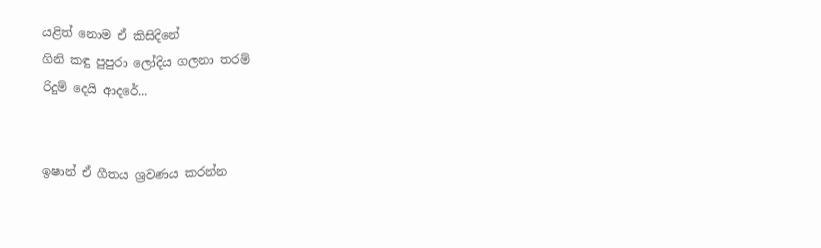යළිත් නොම ඒ කිසිදිනේ
ගිනි කඳු පුපුරා ලෝදිය ගලනා තරම්
රිදුම් දෙයි ආදරේ...


ඉෂාන් ඒ ගීතය ශ්‍රවණය කරන්න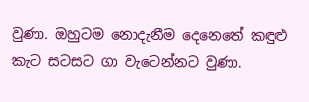වුණා. ඔහුටම නොදැනීම දෙනෙතේ කඳුළු කැට සටසට ගා වැටෙන්නට වුණා.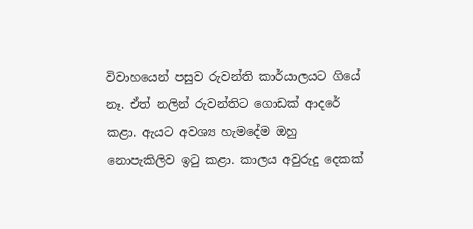විවාහයෙන් පසුව රුවන්ති කාර්යාලයට ගියේ නෑ. ඒත් නලින් රුවන්තිට ගොඩක් ආදරේ කළා. ඇයට අවශ්‍ය හැමදේම ඔහු නොපැකිලිව ඉටු කළා. කාලය අවුරුදු දෙකක්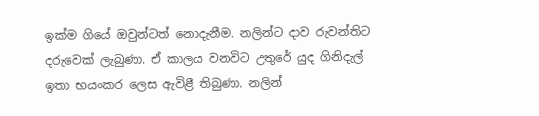ඉක්ම ගියේ ඔවුන්ටත් නොදැනීම. නලින්ට දාව රුවන්තිට දරුවෙක් ලැබුණා. ඒ කාලය වනවිට උතුරේ යුද ගිනිදැල් ඉතා භයංකර ලෙස ඇවිළී තිබුණා. නලින්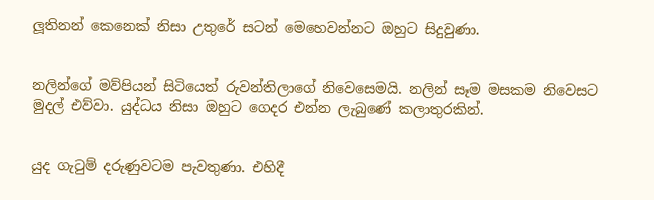ලූතිනන් කෙනෙක් නිසා උතුරේ සටන් මෙහෙවන්නට ඔහුට සිදුවුණා.


නලින්ගේ මව්පියන් සිටියෙත් රුවන්තිලාගේ නිවෙසෙමයි. නලින් සෑම මසකම නිවෙසට මුදල් එව්වා. යුද්ධය නිසා ඔහුට ගෙදර එන්න ලැබුණේ කලාතුරකින්.


යුද ගැටුම් දරුණුවටම පැවතුණා. එහිදී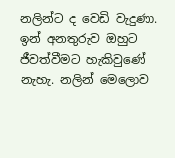නලින්ට ද වෙඩි වැදුණා. ඉන් අනතුරුව ඔහුට ජීවත්වීමට හැකිවුණේ නැහැ. නලින් මෙලොව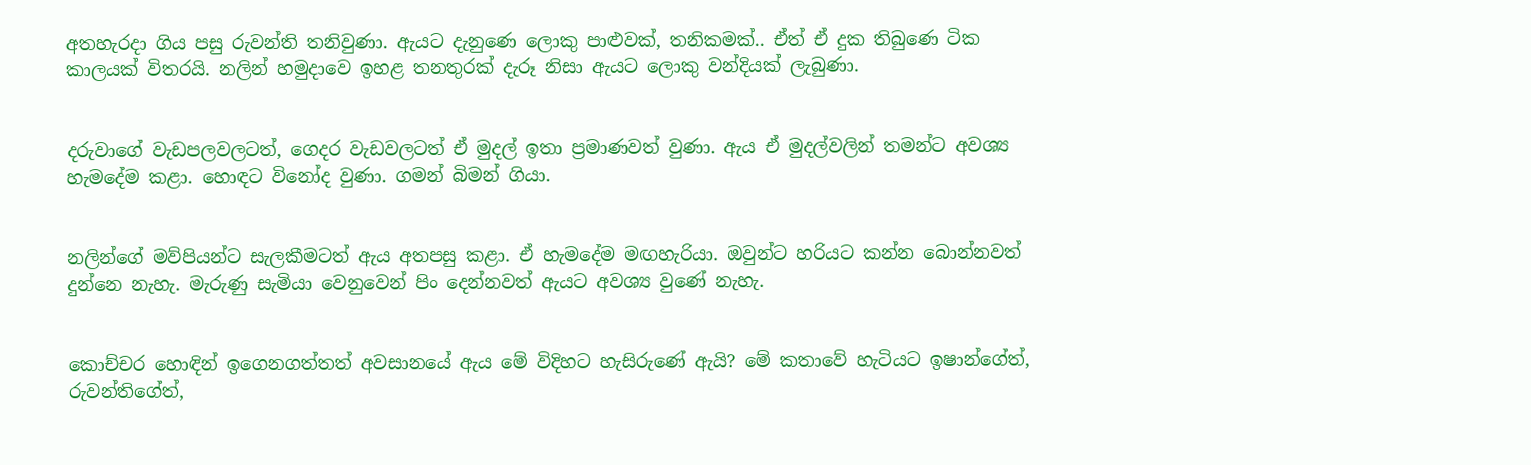අතහැරදා ගිය පසු රුවන්ති තනිවුණා. ඇයට දැනුණෙ ලොකු පාළුවක්, තනිකමක්.. ඒත් ඒ දුක තිබුණෙ ටික කාලයක් විතරයි. නලින් හමුදාවෙ ඉහළ තනතුරක් දැරූ නිසා ඇයට ලොකු වන්දියක් ලැබුණා.


දරුවාගේ වැඩපලවලටත්, ගෙදර වැඩවලටත් ඒ මුදල් ඉතා ප්‍රමාණවත් වුණා. ඇය ඒ මුදල්වලින් තමන්ට අවශ්‍ය හැමදේම කළා. හොඳට විනෝද වුණා. ගමන් බිමන් ගියා.


නලින්ගේ මව්පියන්ට සැලකීමටත් ඇය අතපසු කළා. ඒ හැමදේම මඟහැරියා. ඔවුන්ට හරියට කන්න බොන්නවත් දුන්නෙ නැහැ. මැරුණු සැමියා වෙනුවෙන් පිං දෙන්නවත් ඇයට අවශ්‍ය වුණේ නැහැ.


කොච්චර හොඳින් ඉගෙනගත්තත් අවසානයේ ඇය මේ විදිහට හැසිරුණේ ඇයි? මේ කතාවේ හැටියට ඉෂාන්ගේත්, රුවන්තිගේත්,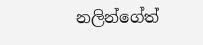නලින්ගේත්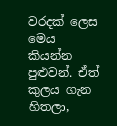වරදක් ලෙස මෙය කියන්න පුළුවන්. ඒත් කුලය ගැන හිතලා,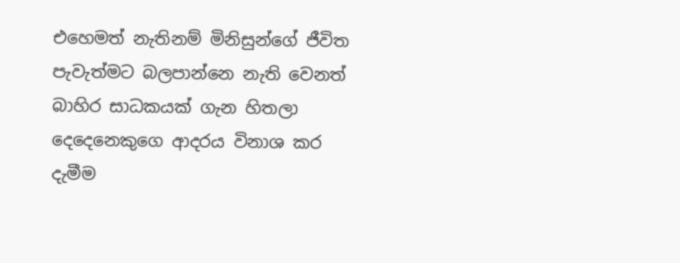එහෙමත් නැතිනම් මිනිසුන්ගේ ජීවිත පැවැත්මට බලපාන්නෙ නැති වෙනත් බාහිර සාධකයක් ගැන හිතලා දෙදෙනෙකුගෙ ආදරය විනාශ කර දැමීම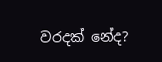වරදක් නේද?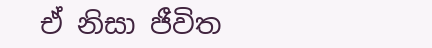ඒ නිසා ජීවිත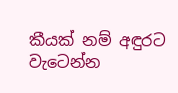කීයක් නම් අඳුරට වැටෙන්න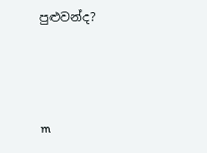පුළුවන්ද?



m